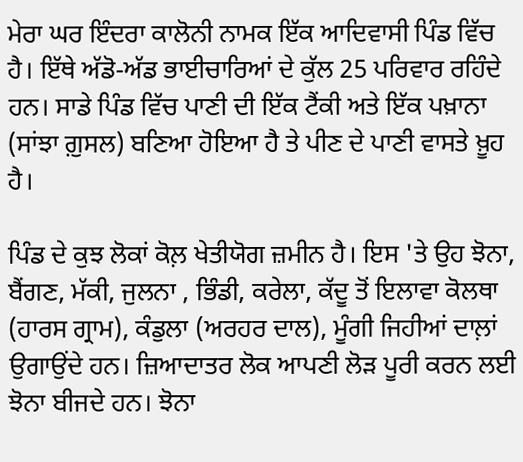ਮੇਰਾ ਘਰ ਇੰਦਰਾ ਕਾਲੋਨੀ ਨਾਮਕ ਇੱਕ ਆਦਿਵਾਸੀ ਪਿੰਡ ਵਿੱਚ ਹੈ। ਇੱਥੇ ਅੱਡੋ-ਅੱਡ ਭਾਈਚਾਰਿਆਂ ਦੇ ਕੁੱਲ 25 ਪਰਿਵਾਰ ਰਹਿੰਦੇ ਹਨ। ਸਾਡੇ ਪਿੰਡ ਵਿੱਚ ਪਾਣੀ ਦੀ ਇੱਕ ਟੈਂਕੀ ਅਤੇ ਇੱਕ ਪਖ਼ਾਨਾ (ਸਾਂਝਾ ਗ਼ੁਸਲ) ਬਣਿਆ ਹੋਇਆ ਹੈ ਤੇ ਪੀਣ ਦੇ ਪਾਣੀ ਵਾਸਤੇ ਖ਼ੂਹ ਹੈ।

ਪਿੰਡ ਦੇ ਕੁਝ ਲੋਕਾਂ ਕੋਲ਼ ਖੇਤੀਯੋਗ ਜ਼ਮੀਨ ਹੈ। ਇਸ 'ਤੇ ਉਹ ਝੋਨਾ, ਬੈਂਗਣ, ਮੱਕੀ, ਜੁਲਨਾ , ਭਿੰਡੀ, ਕਰੇਲਾ, ਕੱਦੂ ਤੋਂ ਇਲਾਵਾ ਕੋਲਥਾ (ਹਾਰਸ ਗ੍ਰਾਮ), ਕੰਡੁਲਾ (ਅਰਹਰ ਦਾਲ), ਮੂੰਗੀ ਜਿਹੀਆਂ ਦਾਲ਼ਾਂ ਉਗਾਉਂਦੇ ਹਨ। ਜ਼ਿਆਦਾਤਰ ਲੋਕ ਆਪਣੀ ਲੋੜ ਪੂਰੀ ਕਰਨ ਲਈ ਝੋਨਾ ਬੀਜਦੇ ਹਨ। ਝੋਨਾ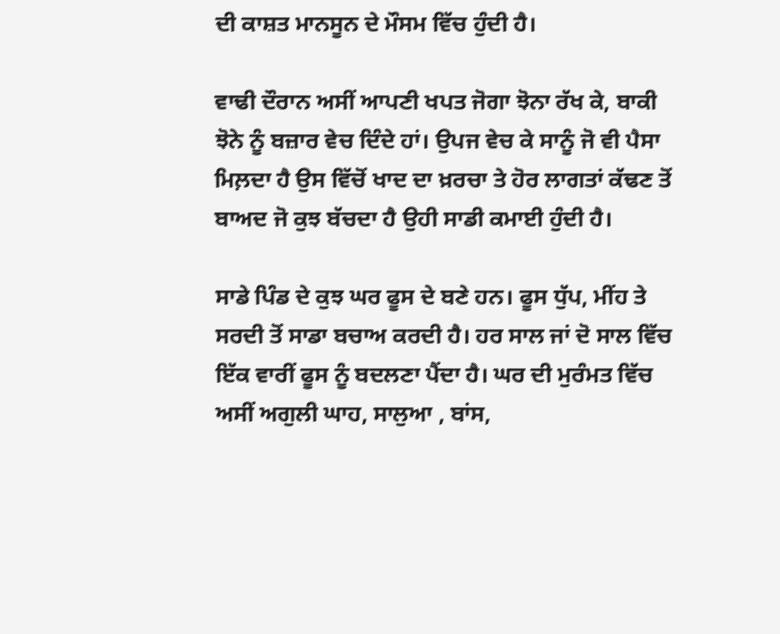ਦੀ ਕਾਸ਼ਤ ਮਾਨਸੂਨ ਦੇ ਮੌਸਮ ਵਿੱਚ ਹੁੰਦੀ ਹੈ।

ਵਾਢੀ ਦੌਰਾਨ ਅਸੀਂ ਆਪਣੀ ਖਪਤ ਜੋਗਾ ਝੋਨਾ ਰੱਖ ਕੇ, ਬਾਕੀ ਝੋਨੇ ਨੂੰ ਬਜ਼ਾਰ ਵੇਚ ਦਿੰਦੇ ਹਾਂ। ਉਪਜ ਵੇਚ ਕੇ ਸਾਨੂੰ ਜੋ ਵੀ ਪੈਸਾ ਮਿਲ਼ਦਾ ਹੈ ਉਸ ਵਿੱਚੋਂ ਖਾਦ ਦਾ ਖ਼ਰਚਾ ਤੇ ਹੋਰ ਲਾਗਤਾਂ ਕੱਢਣ ਤੋਂ ਬਾਅਦ ਜੋ ਕੁਝ ਬੱਚਦਾ ਹੈ ਉਹੀ ਸਾਡੀ ਕਮਾਈ ਹੁੰਦੀ ਹੈ।

ਸਾਡੇ ਪਿੰਡ ਦੇ ਕੁਝ ਘਰ ਫੂਸ ਦੇ ਬਣੇ ਹਨ। ਫੂਸ ਧੁੱਪ, ਮੀਂਹ ਤੇ ਸਰਦੀ ਤੋਂ ਸਾਡਾ ਬਚਾਅ ਕਰਦੀ ਹੈ। ਹਰ ਸਾਲ ਜਾਂ ਦੋ ਸਾਲ ਵਿੱਚ ਇੱਕ ਵਾਰੀਂ ਫੂਸ ਨੂੰ ਬਦਲਣਾ ਪੈਂਦਾ ਹੈ। ਘਰ ਦੀ ਮੁਰੰਮਤ ਵਿੱਚ ਅਸੀਂ ਅਗੁਲੀ ਘਾਹ, ਸਾਲੁਆ , ਬਾਂਸ,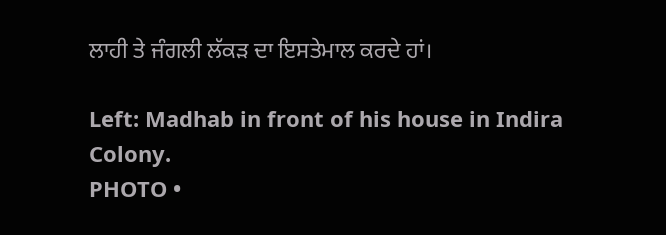ਲਾਹੀ ਤੇ ਜੰਗਲੀ ਲੱਕੜ ਦਾ ਇਸਤੇਮਾਲ ਕਰਦੇ ਹਾਂ।

Left: Madhab in front of his house in Indira Colony.
PHOTO •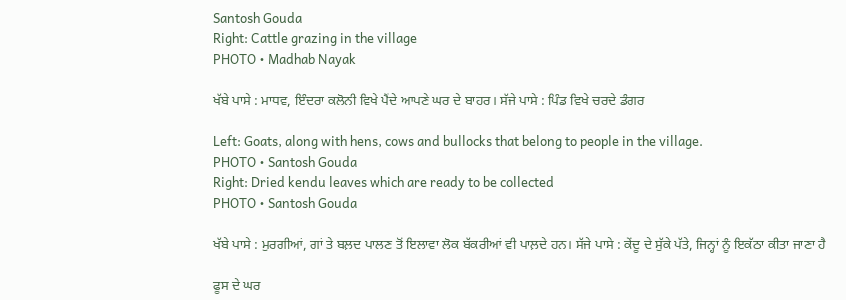Santosh Gouda
Right: Cattle grazing in the village
PHOTO • Madhab Nayak

ਖੱਬੇ ਪਾਸੇ : ਮਾਧਵ, ਇੰਦਰਾ ਕਲੋਨੀ ਵਿਖੇ ਪੈਂਦੇ ਆਪਣੇ ਘਰ ਦੇ ਬਾਹਰ। ਸੱਜੇ ਪਾਸੇ : ਪਿੰਡ ਵਿਖੇ ਚਰਦੇ ਡੰਗਰ

Left: Goats, along with hens, cows and bullocks that belong to people in the village.
PHOTO • Santosh Gouda
Right: Dried kendu leaves which are ready to be collected
PHOTO • Santosh Gouda

ਖੱਬੇ ਪਾਸੇ : ਮੁਰਗੀਆਂ, ਗਾਂ ਤੇ ਬਲ਼ਦ ਪਾਲਣ ਤੋਂ ਇਲਾਵਾ ਲੋਕ ਬੱਕਰੀਆਂ ਵੀ ਪਾਲ਼ਦੇ ਹਨ। ਸੱਜੇ ਪਾਸੇ : ਕੇਂਦੂ ਦੇ ਸੁੱਕੇ ਪੱਤੇ, ਜਿਨ੍ਹਾਂ ਨੂੰ ਇਕੱਠਾ ਕੀਤਾ ਜਾਣਾ ਹੈ

ਫੂਸ ਦੇ ਘਰ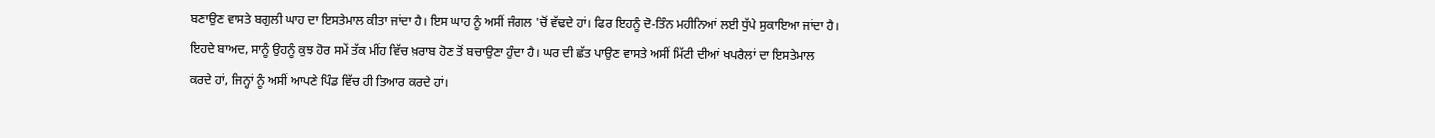ਬਣਾਉਣ ਵਾਸਤੇ ਬਗੁਲੀ ਘਾਹ ਦਾ ਇਸਤੇਮਾਲ ਕੀਤਾ ਜਾਂਦਾ ਹੈ। ਇਸ ਘਾਹ ਨੂੰ ਅਸੀਂ ਜੰਗਲ 'ਚੋਂ ਵੱਢਦੇ ਹਾਂ। ਫਿਰ ਇਹਨੂੰ ਦੋ-ਤਿੰਨ ਮਹੀਨਿਆਂ ਲਈ ਧੁੱਪੇ ਸੁਕਾਇਆ ਜਾਂਦਾ ਹੈ। ਇਹਦੇ ਬਾਅਦ, ਸਾਨੂੰ ਉਹਨੂੰ ਕੁਝ ਹੋਰ ਸਮੇਂ ਤੱਕ ਮੀਂਹ ਵਿੱਚ ਖ਼ਰਾਬ ਹੋਣ ਤੋਂ ਬਚਾਉਣਾ ਹੁੰਦਾ ਹੈ। ਘਰ ਦੀ ਛੱਤ ਪਾਉਣ ਵਾਸਤੇ ਅਸੀਂ ਮਿੱਟੀ ਦੀਆਂ ਖਪਰੈਲਾਂ ਦਾ ਇਸਤੇਮਾਲ ਕਰਦੇ ਹਾਂ, ਜਿਨ੍ਹਾਂ ਨੂੰ ਅਸੀਂ ਆਪਣੇ ਪਿੰਡ ਵਿੱਚ ਹੀ ਤਿਆਰ ਕਰਦੇ ਹਾਂ।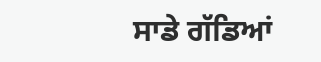ਸਾਡੇ ਗੱਡਿਆਂ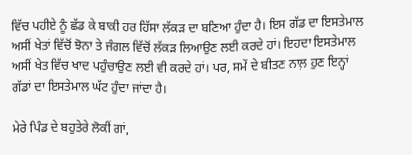ਵਿੱਚ ਪਹੀਏ ਨੂੰ ਛੱਡ ਕੇ ਬਾਕੀ ਹਰ ਹਿੱਸਾ ਲੱਕੜ ਦਾ ਬਣਿਆ ਹੁੰਦਾ ਹੈ। ਇਸ ਗੱਡ ਦਾ ਇਸਤੇਮਾਲ ਅਸੀਂ ਖੇਤਾਂ ਵਿੱਚੋਂ ਝੋਨਾ ਤੇ ਜੰਗਲ ਵਿੱਚੋਂ ਲੱਕੜ ਲਿਆਉਣ ਲਈ ਕਰਦੇ ਹਾਂ। ਇਹਦਾ ਇਸਤੇਮਾਲ ਅਸੀਂ ਖੇਤ ਵਿੱਚ ਖਾਦ ਪਹੁੰਚਾਉਣ ਲਈ ਵੀ ਕਰਦੇ ਹਾਂ। ਪਰ, ਸਮੇਂ ਦੇ ਬੀਤਣ ਨਾਲ਼ ਹੁਣ ਇਨ੍ਹਾਂ ਗੱਡਾਂ ਦਾ ਇਸਤੇਮਾਲ ਘੱਟ ਹੁੰਦਾ ਜਾਂਦਾ ਹੈ।

ਮੇਰੇ ਪਿੰਡ ਦੇ ਬਹੁਤੇਰੇ ਲੋਕੀਂ ਗਾਂ,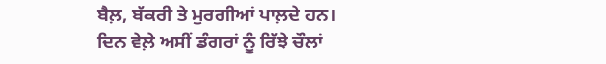ਬੈਲ਼, ਬੱਕਰੀ ਤੇ ਮੁਰਗੀਆਂ ਪਾਲ਼ਦੇ ਹਨ। ਦਿਨ ਵੇਲ਼ੇ ਅਸੀਂ ਡੰਗਰਾਂ ਨੂੰ ਰਿੱਝੇ ਚੌਲਾਂ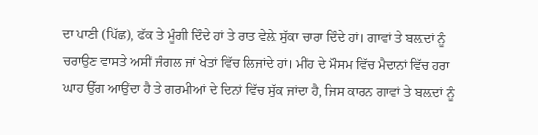ਦਾ ਪਾਣੀ (ਪਿੱਛ), ਫੱਕ ਤੇ ਮੂੰਗੀ ਦਿੰਦੇ ਹਾਂ ਤੇ ਰਾਤ ਵੇਲ਼ੇ ਸੁੱਕਾ ਚਾਰਾ ਦਿੰਦੇ ਹਾਂ। ਗਾਵਾਂ ਤੇ ਬਲ਼ਦਾਂ ਨੂੰ ਚਰਾਉਣ ਵਾਸਤੇ ਅਸੀਂ ਜੰਗਲ ਜਾਂ ਖੇਤਾਂ ਵਿੱਚ ਲਿਜਾਂਦੇ ਹਾਂ। ਮੀਂਹ ਦੇ ਮੌਸਮ ਵਿੱਚ ਮੈਦਾਨਾਂ ਵਿੱਚ ਹਰਾ ਘਾਹ ਉੱਗ ਆਉਂਦਾ ਹੈ ਤੇ ਗਰਮੀਆਂ ਦੇ ਦਿਨਾਂ ਵਿੱਚ ਸੁੱਕ ਜਾਂਦਾ ਹੈ, ਜਿਸ ਕਾਰਨ ਗਾਵਾਂ ਤੇ ਬਲ਼ਦਾਂ ਨੂੰ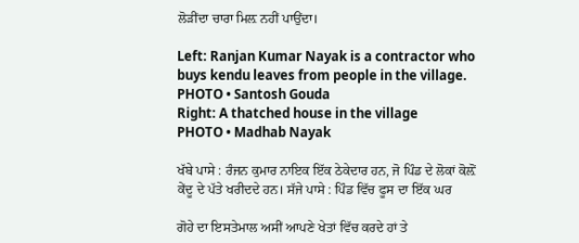ਲੋੜੀਂਦਾ ਚਾਰਾ ਮਿਲ਼ ਨਹੀਂ ਪਾਉਂਦਾ।

Left: Ranjan Kumar Nayak is a contractor who buys kendu leaves from people in the village.
PHOTO • Santosh Gouda
Right: A thatched house in the village
PHOTO • Madhab Nayak

ਖੱਬੇ ਪਾਸੇ : ਰੰਜਨ ਕੁਮਾਰ ਨਾਇਕ ਇੱਕ ਠੇਕੇਦਾਰ ਹਨ, ਜੋ ਪਿੰਡ ਦੇ ਲੋਕਾਂ ਕੋਲ਼ੋਂ ਕੇਂਦੂ ਦੇ ਪੱਤੇ ਖਰੀਦਦੇ ਹਨ। ਸੱਜੇ ਪਾਸੇ : ਪਿੰਡ ਵਿੱਚ ਫੂਸ ਦਾ ਇੱਕ ਘਰ

ਗੋਹੇ ਦਾ ਇਸਤੇਮਾਲ ਅਸੀਂ ਆਪਣੇ ਖੇਤਾਂ ਵਿੱਚ ਕਰਦੇ ਹਾਂ ਤੇ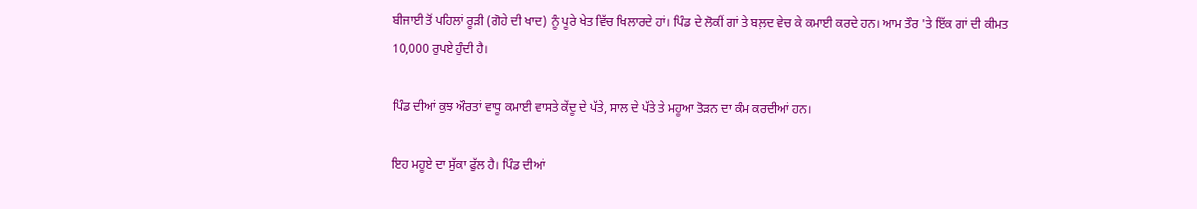ਬੀਜਾਈ ਤੋਂ ਪਹਿਲਾਂ ਰੂੜੀ (ਗੋਹੇ ਦੀ ਖਾਦ) ਨੂੰ ਪੂਰੇ ਖੇਤ ਵਿੱਚ ਖਿਲਾਰਦੇ ਹਾਂ। ਪਿੰਡ ਦੇ ਲੋਕੀਂ ਗਾਂ ਤੇ ਬਲ਼ਦ ਵੇਚ ਕੇ ਕਮਾਈ ਕਰਦੇ ਹਨ। ਆਮ ਤੌਰ 'ਤੇ ਇੱਕ ਗਾਂ ਦੀ ਕੀਮਤ 10,000 ਰੁਪਏ ਹੁੰਦੀ ਹੈ।

ਪਿੰਡ ਦੀਆਂ ਕੁਝ ਔਰਤਾਂ ਵਾਧੂ ਕਮਾਈ ਵਾਸਤੇ ਕੇਂਦੂ ਦੇ ਪੱਤੇ, ਸਾਲ ਦੇ ਪੱਤੇ ਤੇ ਮਹੂਆ ਤੋੜਨ ਦਾ ਕੰਮ ਕਰਦੀਆਂ ਹਨ।

ਇਹ ਮਹੂਏ ਦਾ ਸੁੱਕਾ ਫੁੱਲ ਹੈ। ਪਿੰਡ ਦੀਆਂ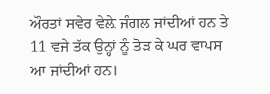ਔਰਤਾਂ ਸਵੇਰ ਵੇਲ਼ੇ ਜੰਗਲ ਜਾਂਦੀਆਂ ਹਨ ਤੇ 11 ਵਜੇ ਤੱਕ ਉਨ੍ਹਾਂ ਨੂੰ ਤੋੜ ਕੇ ਘਰ ਵਾਪਸ ਆ ਜਾਂਦੀਆਂ ਹਨ।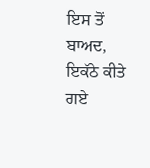ਇਸ ਤੋਂ ਬਾਅਦ, ਇਕੱਠੇ ਕੀਤੇ ਗਏ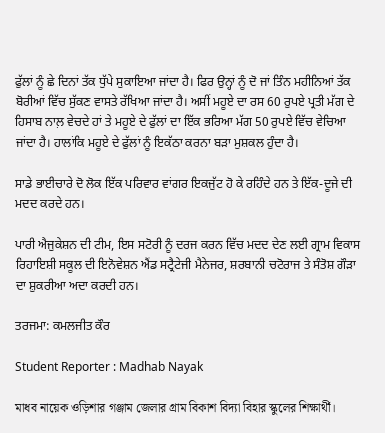ਫੁੱਲਾਂ ਨੂੰ ਛੇ ਦਿਨਾਂ ਤੱਕ ਧੁੱਪੇ ਸੁਕਾਇਆ ਜਾਂਦਾ ਹੈ। ਫਿਰ ਉਨ੍ਹਾਂ ਨੂੰ ਦੋ ਜਾਂ ਤਿੰਨ ਮਹੀਨਿਆਂ ਤੱਕ ਬੋਰੀਆਂ ਵਿੱਚ ਸੁੱਕਣ ਵਾਸਤੇ ਰੱਖਿਆ ਜਾਂਦਾ ਹੈ। ਅਸੀਂ ਮਹੂਏ ਦਾ ਰਸ 60 ਰੁਪਏ ਪ੍ਰਤੀ ਮੱਗ ਦੇ ਹਿਸਾਬ ਨਾਲ਼ ਵੇਚਦੇ ਹਾਂ ਤੇ ਮਹੂਏ ਦੇ ਫੁੱਲਾਂ ਦਾ ਇੱਕ ਭਰਿਆ ਮੱਗ 50 ਰੁਪਏ ਵਿੱਚ ਵੇਚਿਆ ਜਾਂਦਾ ਹੈ। ਹਾਲਾਂਕਿ ਮਹੂਏ ਦੇ ਫੁੱਲਾਂ ਨੂੰ ਇਕੱਠਾ ਕਰਨਾ ਬੜਾ ਮੁਸ਼ਕਲ ਹੁੰਦਾ ਹੈ।

ਸਾਡੇ ਭਾਈਚਾਰੇ ਦੋ ਲੋਕ ਇੱਕ ਪਰਿਵਾਰ ਵਾਂਗਰ ਇਕਜੁੱਟ ਹੋ ਕੇ ਰਹਿੰਦੇ ਹਨ ਤੇ ਇੱਕ-ਦੂਜੇ ਦੀ ਮਦਦ ਕਰਦੇ ਹਨ।

ਪਾਰੀ ਐਜੁਕੇਸ਼ਨ ਦੀ ਟੀਮ, ਇਸ ਸਟੋਰੀ ਨੂੰ ਦਰਜ ਕਰਨ ਵਿੱਚ ਮਦਦ ਦੇਣ ਲਈ ਗ੍ਰਾਮ ਵਿਕਾਸ ਰਿਹਾਇਸ਼ੀ ਸਕੂਲ ਦੀ ਇਨੋਵੇਸ਼ਨ ਐਂਡ ਸਟ੍ਰੈਟੇਜੀ ਮੈਨੇਜਰ, ਸ਼ਰਬਾਨੀ ਚਟੋਰਾਜ ਤੇ ਸੰਤੋਸ਼ ਗੌੜਾ ਦਾ ਸ਼ੁਕਰੀਆ ਅਦਾ ਕਰਦੀ ਹਨ।

ਤਰਜਮਾ: ਕਮਲਜੀਤ ਕੌਰ

Student Reporter : Madhab Nayak

মাধব নায়েক ওড়িশার গঞ্জাম জেলার গ্রাম বিকাশ বিদ্যা বিহার স্কুলের শিক্ষার্থী।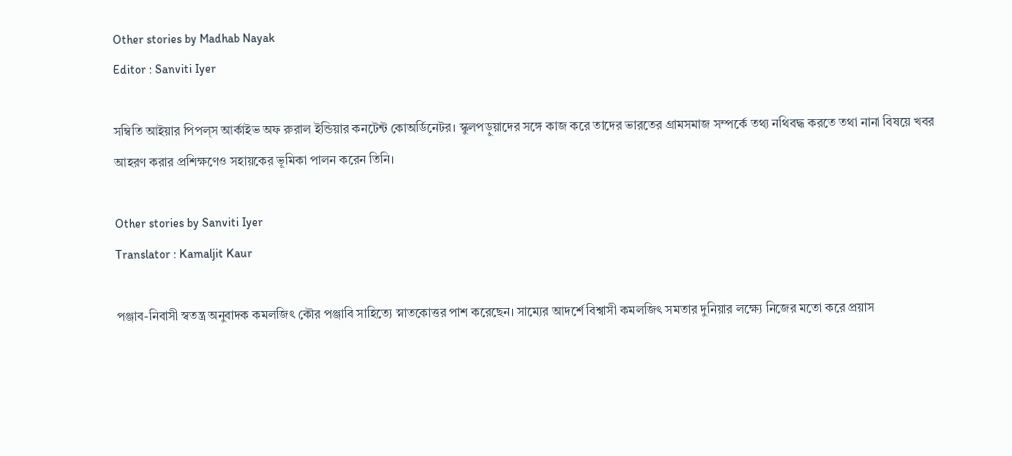Other stories by Madhab Nayak
Editor : Sanviti Iyer

সম্বিতি আইয়ার পিপল্‌স আর্কাইভ অফ রুরাল ইন্ডিয়ার কনটেন্ট কোঅর্ডিনেটর। স্কুলপড়ুয়াদের সঙ্গে কাজ করে তাদের ভারতের গ্রামসমাজ সম্পর্কে তথ্য নথিবদ্ধ করতে তথা নানা বিষয়ে খবর আহরণ করার প্রশিক্ষণেও সহায়কের ভূমিকা পালন করেন তিনি।

Other stories by Sanviti Iyer
Translator : Kamaljit Kaur

পঞ্জাব-নিবাসী স্বতন্ত্র অনুবাদক কমলজিৎ কৌর পঞ্জাবি সাহিত্যে স্নাতকোত্তর পাশ করেছেন। সাম্যের আদর্শে বিশ্বাসী কমলজিৎ সমতার দুনিয়ার লক্ষ্যে নিজের মতো করে প্রয়াস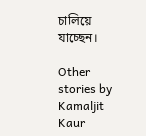চালিয়ে যাচ্ছেন।

Other stories by Kamaljit Kaur